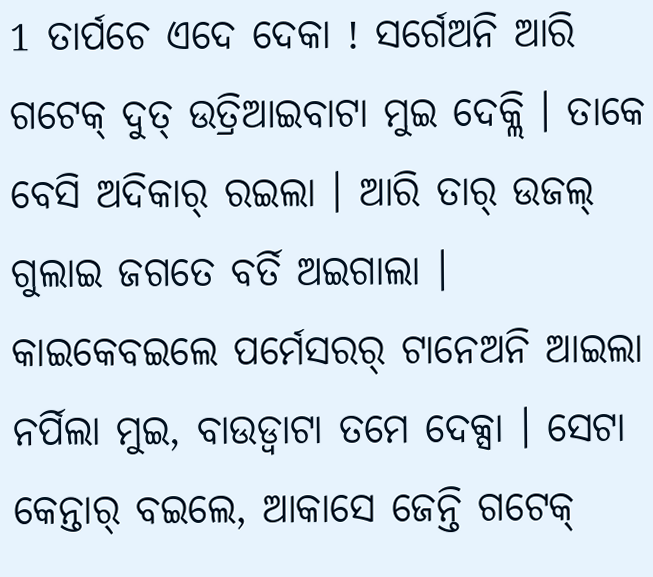1 ତାର୍ପଚେ ଏଦେ ଦେକା ! ସର୍ଗେଅନି ଆରି ଗଟେକ୍ ଦୁତ୍ ଉତ୍ରିଆଇବାଟା ମୁଇ ଦେକ୍ଲି । ତାକେ ବେସି ଅଦିକାର୍ ରଇଲା । ଆରି ତାର୍ ଉଜଲ୍ ଗୁଲାଇ ଜଗତେ ବର୍ତି ଅଇଗାଲା ।
କାଇକେବଇଲେ ପର୍ମେସରର୍ ଟାନେଅନି ଆଇଲା ନର୍ପିଲା ମୁଇ, ବାଉଡ୍ବାଟା ତମେ ଦେକ୍ସା । ସେଟା କେନ୍ତାର୍ ବଇଲେ, ଆକାସେ ଜେନ୍ତି ଗଟେକ୍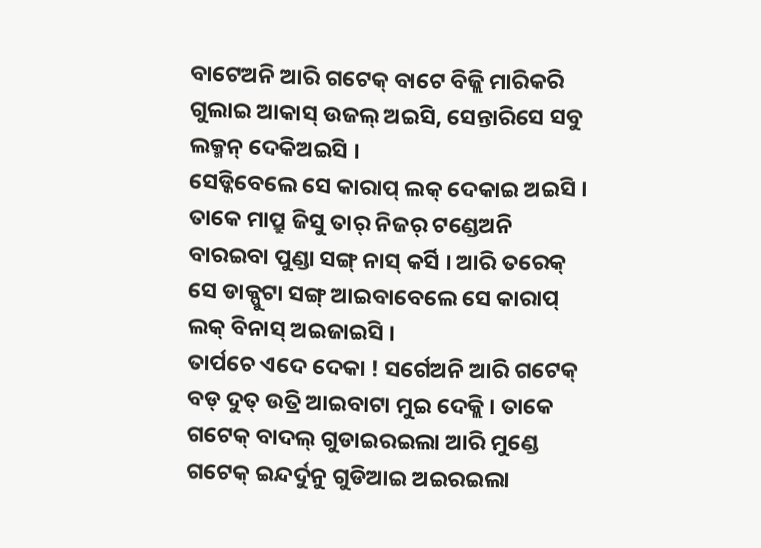ବାଟେଅନି ଆରି ଗଟେକ୍ ବାଟେ ବିଜ୍ଲି ମାରିକରି ଗୁଲାଇ ଆକାସ୍ ଉଜଲ୍ ଅଇସି, ସେନ୍ତାରିସେ ସବୁ ଲକ୍ମନ୍ ଦେକିଅଇସି ।
ସେଡ୍କିବେଲେ ସେ କାରାପ୍ ଲକ୍ ଦେକାଇ ଅଇସି । ତାକେ ମାପ୍ରୁ ଜିସୁ ତାର୍ ନିଜର୍ ଟଣ୍ଡେଅନି ବାରଇବା ପୁଣ୍ଡା ସଙ୍ଗ୍ ନାସ୍ କର୍ସି । ଆରି ତରେକ୍ ସେ ଡାକ୍ପୁଟା ସଙ୍ଗ୍ ଆଇବାବେଲେ ସେ କାରାପ୍ ଲକ୍ ବିନାସ୍ ଅଇଜାଇସି ।
ତାର୍ପଚେ ଏଦେ ଦେକା ! ସର୍ଗେଅନି ଆରି ଗଟେକ୍ ବଡ୍ ଦୁତ୍ ଉତ୍ରି ଆଇବାଟା ମୁଇ ଦେକ୍ଲି । ତାକେ ଗଟେକ୍ ବାଦଲ୍ ଗୁଡାଇରଇଲା ଆରି ମୁଣ୍ଡେ ଗଟେକ୍ ଇନ୍ଦର୍ଦୁନୁ ଗୁଡିଆଇ ଅଇରଇଲା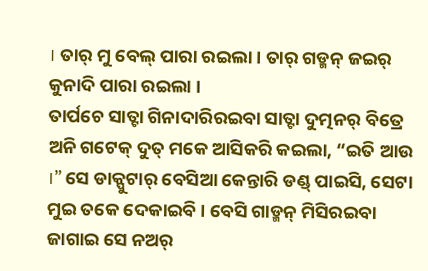। ତାର୍ ମୁ ବେଲ୍ ପାରା ରଇଲା । ତାର୍ ଗଡ୍ମନ୍ ଜଇର୍ କୁନାଦି ପାରା ରଇଲା ।
ତାର୍ପଚେ ସାତ୍ଟା ଗିନାଦାରିରଇବା ସାତ୍ଟା ଦୁତ୍ମନର୍ ବିତ୍ରେ ଅନି ଗଟେକ୍ ଦୁତ୍ ମକେ ଆସିକରି କଇଲା, “ଇତି ଆଉ ।” ସେ ଡାକ୍ପୁଟାର୍ ବେସିଆ କେନ୍ତାରି ଡଣ୍ଡ୍ ପାଇସି, ସେଟା ମୁଇ ତକେ ଦେକାଇବି । ବେସି ଗାଡ୍ମନ୍ ମିସିରଇବା ଜାଗାଇ ସେ ନଅର୍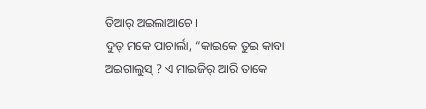ତିଆର୍ ଅଇଲାଆଚେ ।
ଦୁତ୍ ମକେ ପାଚାର୍ଲା, “କାଇକେ ତୁଇ କାବା ଅଇଗାଲୁସ୍ ? ଏ ମାଇଜିର୍ ଆରି ତାକେ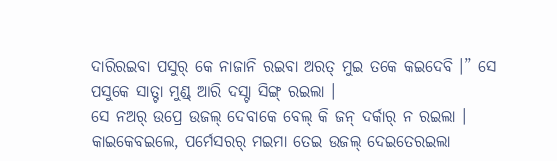ଦାରିରଇବା ପସୁର୍ କେ ନାଜାନି ରଇବା ଅରତ୍ ମୁଇ ତକେ କଇଦେବି ।” ସେ ପସୁକେ ସାତ୍ଟା ମୁଣ୍ଡ୍ ଆରି ଦସ୍ଟା ସିଙ୍ଗ୍ ରଇଲା ।
ସେ ନଅର୍ ଉପ୍ରେ ଉଜଲ୍ ଦେବାକେ ବେଲ୍ କି ଜନ୍ ଦର୍କାର୍ ନ ରଇଲା । କାଇକେବଇଲେ, ପର୍ମେସରର୍ ମଇମା ତେଇ ଉଜଲ୍ ଦେଇତେରଇଲା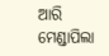ଆରି ମେଣ୍ଡାପିଲା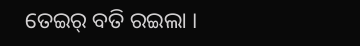ତେଇର୍ ବତି ରଇଲା ।